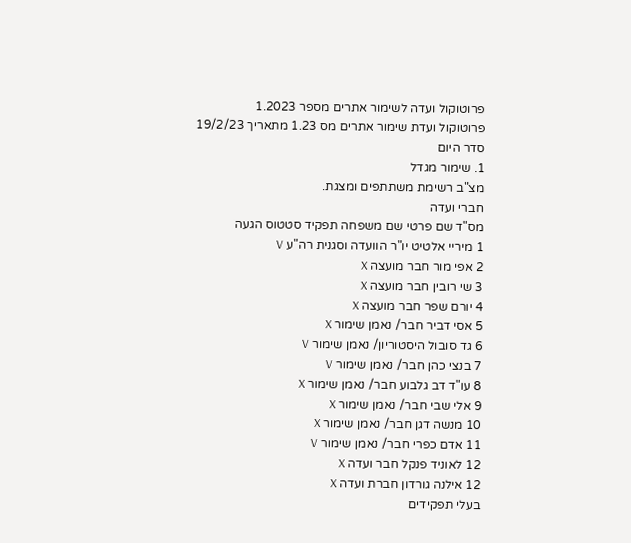פרוטוקול ועדה לשימור אתרים מספר 1.2023
פרוטוקול ועדת שימור אתרים מס 1.23 מתאריך 19/2/23
סדר היום
1. שימור מגדל
מצ"ב רשימת משתתפים ומצגת.
חברי ועדה
מס"ד שם פרטי שם משפחה תפקיד סטטוס הגעה
1 מיריי אלטיט יו"ר הוועדה וסגנית רה"ע V
2 אפי מור חבר מועצה X
3 שי רובין חבר מועצה X
4 יורם שפר חבר מועצה X
5 אסי דביר חבר/ נאמן שימור X
6 גד סובול היסטוריון/ נאמן שימור V
7 בנצי כהן חבר/ נאמן שימור V
8 עו"ד דב גלבוע חבר/ נאמן שימור X
9 אלי שבי חבר/ נאמן שימור X
10 מנשה דגן חבר/ נאמן שימור X
11 אדם כפרי חבר/ נאמן שימור V
12 לאוניד פנקל חבר ועדה X
12 אילנה גורדון חברת ועדה X
בעלי תפקידים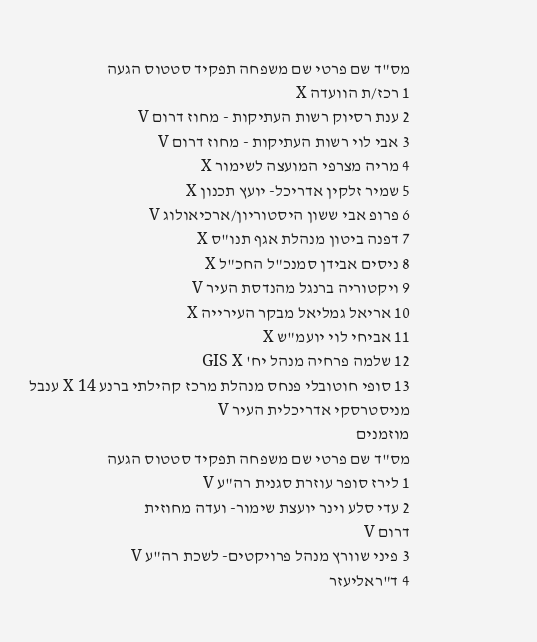מס"ד שם פרטי שם משפחה תפקיד סטטוס הגעה
1 רכז/ת הוועדה X
2 ענת רסיוק רשות העתיקות - מחוז דרום V
3 אבי לוי רשות העתיקות - מחוז דרום V
4 מריה מצרפי המועצה לשימור X
5 שמיר זלקין אדריכל- יועץ תכנון X
6 פרופ אבי ששון היסטוריון/ארכיאולוג V
7 דפנה ביטון מנהלת אגף תנו"ס X
8 ניסים אבידן סמנכ"ל החכ"ל X
9 ויקטוריה ברנגל מהנדסת העיר V
10 אריאל גמליאל מבקר העירייה X
11 אביחי לוי יועמ"ש X
12 שלמה פרחיה מנהל יח' GIS X
13 סופי חוטובלי פנחס מנהלת מרכז קהילתי ברנע X 14 ענבל מניסטרסקי אדריכלית העיר V
מוזמנים
מס"ד שם פרטי שם משפחה תפקיד סטטוס הגעה
1 לירז סופר עוזרת סגנית רה"ע V
2 עדי סלע וינר יועצת שימור- ועדה מחוזית
דרום V
3 פיני שוורץ מנהל פרויקטים- לשכת רה"ע V
4 ד"ראליעזר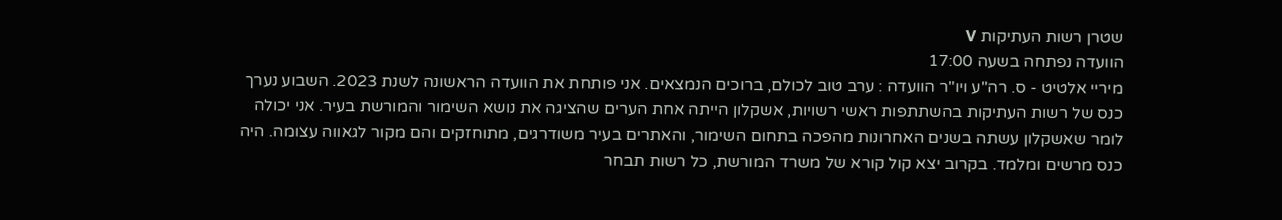שטרן רשות העתיקות V
הוועדה נפתחה בשעה 17:00
מיריי אלטיט - ס. רה"ע ויו"ר הוועדה : ערב טוב לכולם, ברוכים הנמצאים. אני פותחת את הוועדה הראשונה לשנת 2023. השבוע נערך כנס של רשות העתיקות בהשתתפות ראשי רשויות, אשקלון הייתה אחת הערים שהציגה את נושא השימור והמורשת בעיר. אני יכולה לומר שאשקלון עשתה בשנים האחרונות מהפכה בתחום השימור, והאתרים בעיר משודרגים, מתוחזקים והם מקור לגאווה עצומה. היה כנס מרשים ומלמד. בקרוב יצא קול קורא של משרד המורשת, כל רשות תבחר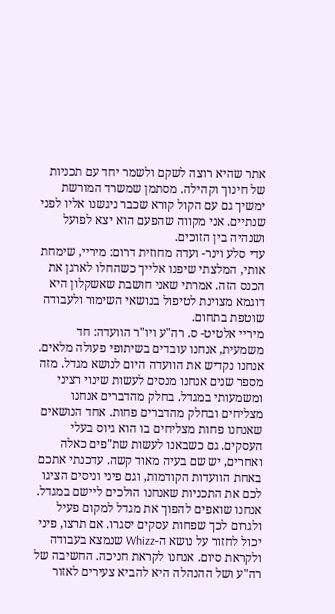אתר שהיא רוצה לשקם ולשמר יחד עם תכניות של חינוך וקהילה. מסתמן שמשרד המורשת ימשיך גם עם הקול קורא שכבר ניגשנו אליו לפני שנתיים. אני מקווה שהפעם הוא יצא לפועל ושנהיה בין הזוכים.
עדי סלע וינר- ועדה מחוזית דרום: מיריי, שימחת אותי, המלצתי שיפנו אלייך כשהחלו לארגן את הכנס הזה. אמרתי שאני חושבת שאשקלון היא דוגמא מצוינת לטיפול בנושאי השימור ולעבודה שוטפת בתחום.
מיריי אלטיט- ס. רה"ע ויו"ר הוועדה: חד משמעית, אנחנו עובדים בשיתופי פעולה מלאים.
אנחנו נקדיש את הוועדה היום לנושא מגדל. מזה מספר שנים אנחנו מנסים לעשות שינוי רציני ומשמעותי במגדל. בחלק מהדברים אנחנו מצליחים ובחלק מהדברים פחות. אחד הנושאים שאנחנו פחות מצליחים בו הוא גיוס בעלי העסקים. גם כשבאנו לעשות שת"פים כאלה ואחרים, יש שם בעיה מאוד קשה. עדכנתי אתכם באחת הוועדות הקודמות, וגם פיני וניסים הציגו לכם את התכניות שאנחנו הולכים ליישם במגדל. אנחנו שואפים להפוך את מגדל למקום פעיל ולגרום לכך שפחות עסקים יסגרו. אם תרצו, פיני יכול לחזור על נושא ה-Whizz שנמצא בעבודה ולקראת סיום. אנחנו לקראת חניכה. החשיבה של רה"ע ושל ההנהלה היא להביא צעירים לאזור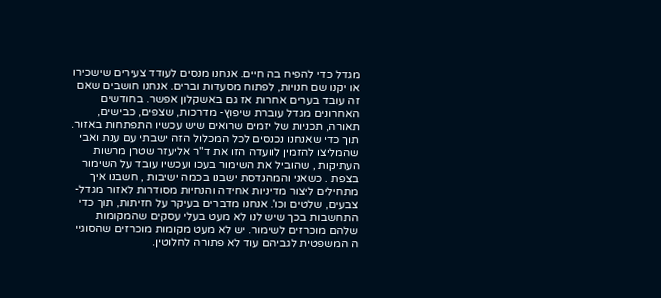מגדל כדי להפיח בה חיים. אנחנו מנסים לעודד צעירים שישכירו או יקנו שם חנויות, לפתוח מסעדות וברים. אנחנו חושבים שאם זה עובד בערים אחרות אז גם באשקלון אפשר. בחודשים האחרונים מגדל עוברת שיפוץ- מדרכות, שצפים, כבישים, תאורה, תכניות של יזמים שרואים שיש עכשיו התפתחות באזור. תוך כדי שאנחנו נכנסים לכל המכלול הזה ישבתי עם ענת ואבי שהמליצו להזמין לוועדה הזו את ד"ר אליעזר שטרן מרשות העתיקות , שהוביל את השימור בעכו ועכשיו עובד על השימור בצפת . כשאני והמהנדסת ישבנו בכמה ישיבות , חשבנו איך מתחילים ליצור מדיניות אחידה והנחיות מסודרות לאזור מגדל- צבעים, שלטים וכו'. אנחנו מדברים בעיקר על חזיתות, תוך כדי התחשבות בכך שיש לנו לא מעט בעלי עסקים שהמקומות שלהם מוכרזים לשימור. יש לא מעט מקומות מוכרזים שהסוגיי ה המשפטית לגביהם עוד לא פתורה לחלוטין.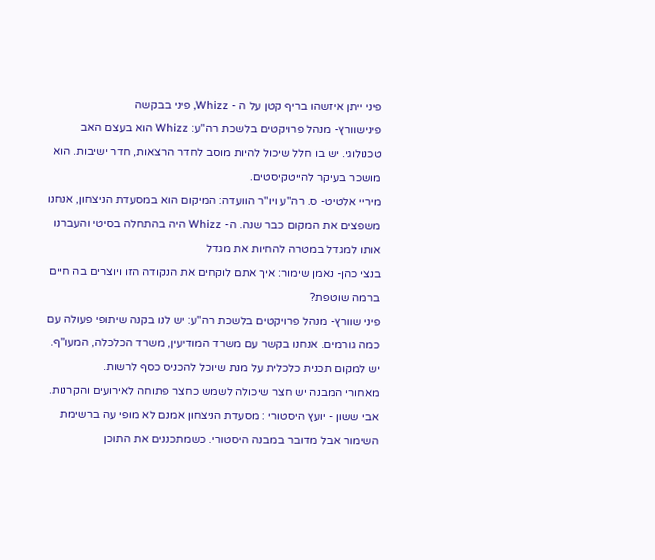פיני ייתן איזשהו בריף קטן על ה - Whizz, פיני בבקשה
פינישוורץ- מנהל פרויקטים בלשכת רה"ע: Whizz הוא בעצם האב טכנולוגי. יש בו חלל שיכול להיות מוסב לחדר הרצאות, חדר ישיבות. הוא מושכר בעיקר להייטקיסטים.
מיריי אלטיט- ס. רה"ע ויו"ר הוועדה: המיקום הוא במסעדת הניצחון, אנחנו משפצים את המקום כבר שנה. ה- Whizz היה בהתחלה בסיטי והעברנו אותו למגדל במטרה להחיות את מגדל
בנצי כהן- נאמן שימור: איך אתם לוקחים את הנקודה הזו ויוצרים בה חיים ברמה שוטפת?
פיני שוורץ- מנהל פרויקטים בלשכת רה"ע: יש לנו בקנה שיתופי פעולה עם כמה גורמים. אנחנו בקשר עם משרד המודיעין, משרד הכלכלה, המעו"ף. יש למקום תכנית כלכלית על מנת שיוכל להכניס כסף לרשות.
מאחורי המבנה יש חצר שיכולה לשמש כחצר פתוחה לאירועים והקרנות.
אבי ששון - יועץ היסטורי : מסעדת הניצחון אמנם לא מופי עה ברשימת השימור אבל מדובר במבנה היסטורי. כשמתכננים את התוכן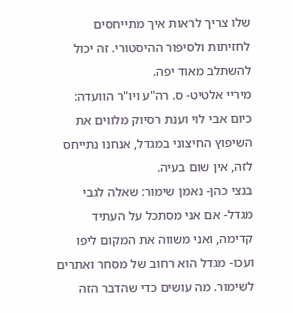שלו צריך לראות איך מתייחסים לחזיתות ולסיפור ההיסטורי. זה יכול להשתלב מאוד יפה.
מיריי אלטיט- ס. רה"ע ויו"ר הוועדה: כיום אבי לוי וענת רסיוק מלווים את השיפוץ החיצוני במגדל, אנחנו נתייחס לזה, אין שום בעיה.
בנצי כהן- נאמן שימור: שאלה לגבי מגדל- אם אני מסתכל על העתיד קדימה, ואני משווה את המקום ליפו
ועכו- מגדל הוא רחוב של מסחר ואתרים לשימור. מה עושים כדי שהדבר הזה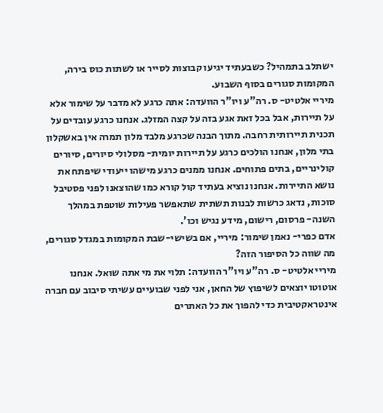ישתלב בתמהיל? כשבעתיד יגיעו קבוצות לסייר או לשתות כוס בירה, המקומות סגורים בסוף השבוע.
מיריי אלטיט- ס. רה"ע ויו"ר הוועדה: אתה כרגע לא מדבר על שימור אלא על תיירות, אבל בכל זאת אגע בזה על קצה המזלג. אנחנו כרגע עובדים על תכנית תיירותית רחבה. מתוך הבנה שכרגע מלבד מלון תמרה אין באשקלון בתי מלון, אנחנו הולכים כרגע על תיירות יומית- מסלולי סיורים, סיורים קולינריים, בתים פתוחים. אנחנו ממנים כרגע מישהו ייעודי שיפתח את נושא התיירות. אנחנו נוציא בעתיד קול קורא כמו שהוצאנו לפני פסטיבל סוכות, נדאג כרשות לבנות תשתית שתאפשר פעילות שוטפת במהלך השנה- פרסום, רישום, מידע נגיש וכו'.
אדם כפרי- נאמן שימור: מיריי, אם בשישי-שבת המקומות במגדל סגורים, מה שווה כל הסיפור הזה?
מיריי אלטיט- ס. רה"ע ויו"ר הוועדה: תלוי את מי אתה שואל. אנחנו אוטוטו יוצאים לשיפוץ של החאן, אני לפני שבועיים עשיתי סיבוב עם חברה אינטראקטיבית כדי להפוך את כל האתרים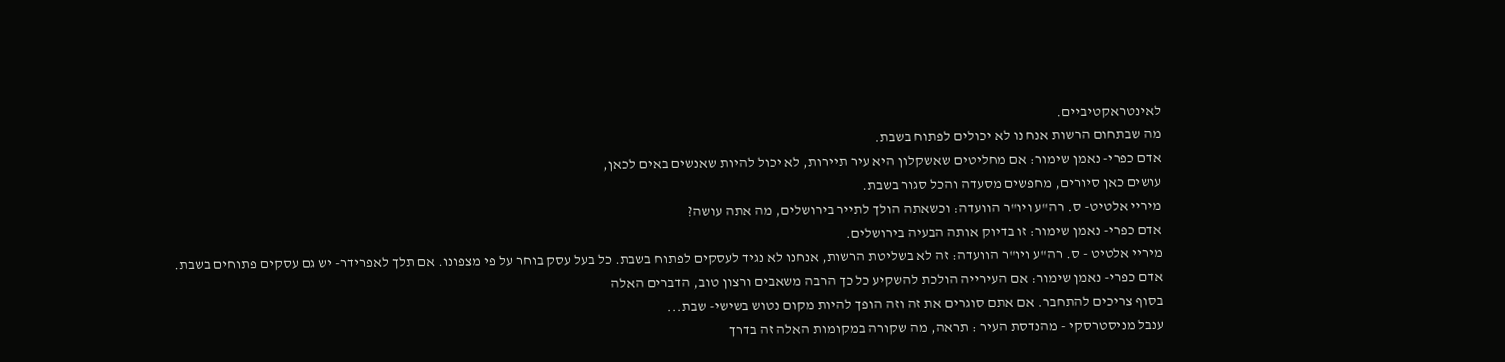לאינטראקטיביים.
מה שבתחום הרשות אנח נו לא יכולים לפתוח בשבת.
אדם כפרי- נאמן שימור: אם מחליטים שאשקלון היא עיר תיירות, לא יכול להיות שאנשים באים לכאן,
עושים כאן סיורים, מחפשים מסעדה והכל סגור בשבת.
מיריי אלטיט- ס. רה"ע ויו"ר הוועדה: וכשאתה הולך לתייר בירושלים, מה אתה עושה?
אדם כפרי- נאמן שימור: זו בדיוק אותה הבעיה בירושלים.
מיריי אלטיט - ס. רה"ע ויו"ר הוועדה: זה לא בשליטת הרשות, אנחנו לא נגיד לעסקים לפתוח בשבת. כל בעל עסק בוחר על פי מצפונו. אם תלך לאפרידר- יש גם עסקים פתוחים בשבת.
אדם כפרי- נאמן שימור: אם העירייה הולכת להשקיע כל כך הרבה משאבים ורצון טוב, הדברים האלה
בסוף צריכים להתחבר. אם אתם סוגרים את זה וזה הופך להיות מקום נטוש בשישי- שבת...
ענבל מניסטרסקי - מהנדסת העיר : תראה, מה שקורה במקומות האלה זה בדרך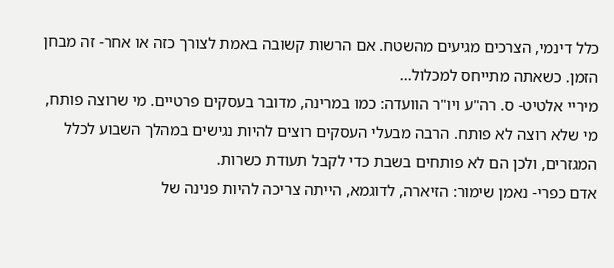כלל דינמי, הצרכים מגיעים מהשטח. אם הרשות קשובה באמת לצורך כזה או אחר- זה מבחן הזמן. כשאתה מתייחס למכלול...
מיריי אלטיט- ס. רה"ע ויו"ר הוועדה: כמו במרינה, מדובר בעסקים פרטיים. מי שרוצה פותח, מי שלא רוצה לא פותח. הרבה מבעלי העסקים רוצים להיות נגישים במהלך השבוע לכלל המגזרים, ולכן הם לא פותחים בשבת כדי לקבל תעודת כשרות.
אדם כפרי- נאמן שימור: הזיארה, לדוגמא, הייתה צריכה להיות פנינה של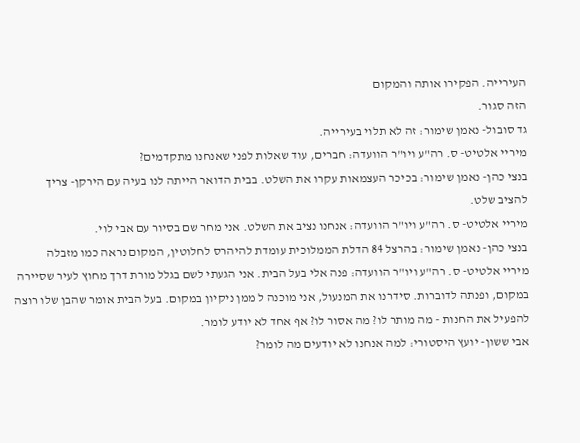העירייה. הפקירו אותה והמקום
הזה סגור.
גד סובול- נאמן שימור: זה לא תלוי בעירייה.
מיריי אלטיט- ס. רה"ע ויו"ר הוועדה: חברים, עוד שאלות לפני שאנחנו מתקדמים?
בנצי כהן- נאמן שימור: בכיכר העצמאות עקרו את השלט. בבית הדואר הייתה לנו בעיה עם הירקן- צריך
להציב שלט.
מיריי אלטיט- ס. רה"ע ויו"ר הוועדה: אנחנו נציב את השלט. אני מחר שם בסיור עם אבי לוי.
בנצי כהן- נאמן שימור: בהרצל 84 הדלת הממלוכית עומדת להיהרס לחלוטין, המקום נראה כמו מזבלה
מיריי אלטיט- ס. רה"ע ויו"ר הוועדה: פנה אלי בעל הבית. אני הגעתי לשם בגלל מורת דרך מחוץ לעיר שסיירה במקום, ופנתה לדוברות. סידרנו את המנעול, אני מוכנה ל ממן ניקיון במקום. בעל הבית אומר שהבן שלו רוצה להפעיל את החנות - מה מותר לו? מה אסור לו? אף אחד לא יודע לומר.
אבי ששון- יועץ היסטורי: למה אנחנו לא יודעים מה לומר?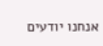אנחנו יודעים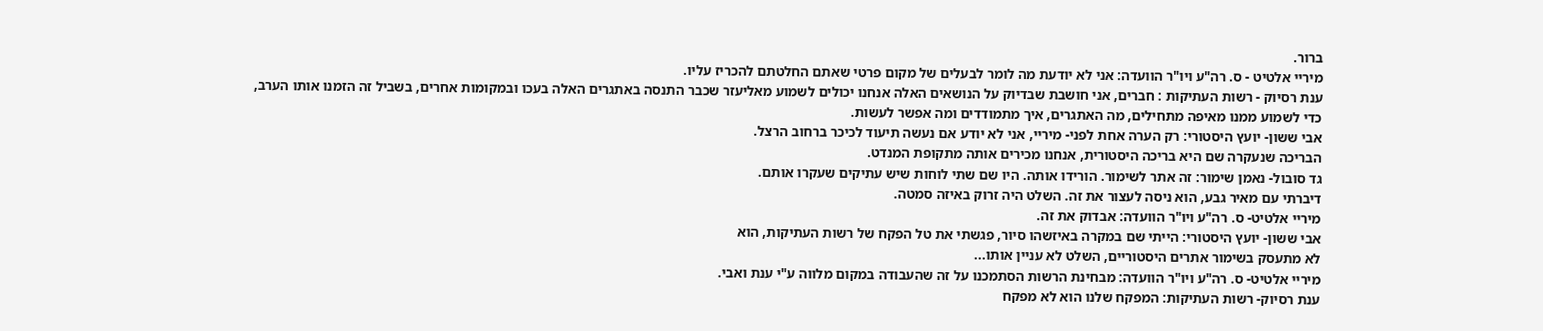ברור.
מיריי אלטיט - ס. רה"ע ויו"ר הוועדה: אני לא יודעת מה לומר לבעלים של מקום פרטי שאתם החלטתם להכריז עליו.
ענת רסיוק - רשות העתיקות : חברים, אני חושבת שבדיוק על הנושאים האלה אנחנו יכולים לשמוע מאליעזר שכבר התנסה באתגרים האלה בעכו ובמקומות אחרים, בשביל זה הזמנו אותו הערב, כדי לשמוע ממנו מאיפה מתחילים, מה האתגרים, איך מתמודדים ומה אפשר לעשות.
אבי ששון- יועץ היסטורי: רק הערה אחת לפני- מיריי, אני לא יודע אם נעשה תיעוד לכיכר ברחוב הרצל.
הבריכה שנעקרה שם היא בריכה היסטורית, אנחנו מכירים אותה מתקופת המנדט.
גד סובול- נאמן שימור: זה אתר לשימור. הורידו אותה. היו שם שתי לוחות שיש עתיקים שעקרו אותם.
דיברתי עם מאיר גבע, הוא ניסה לעצור את זה. השלט היה זרוק באיזה סמטה.
מיריי אלטיט- ס. רה"ע ויו"ר הוועדה: אבדוק את זה.
אבי ששון- יועץ היסטורי: הייתי שם במקרה באיזשהו סיור, פגשתי את טל הפקח של רשות העתיקות, הוא
לא מתעסק בשימור אתרים היסטוריים, השלט לא עניין אותו...
מיריי אלטיט- ס. רה"ע ויו"ר הוועדה: מבחינת הרשות הסתמכנו על זה שהעבודה במקום מלווה ע"י ענת ואבי.
ענת רסיוק- רשות העתיקות: המפקח שלנו הוא לא מפקח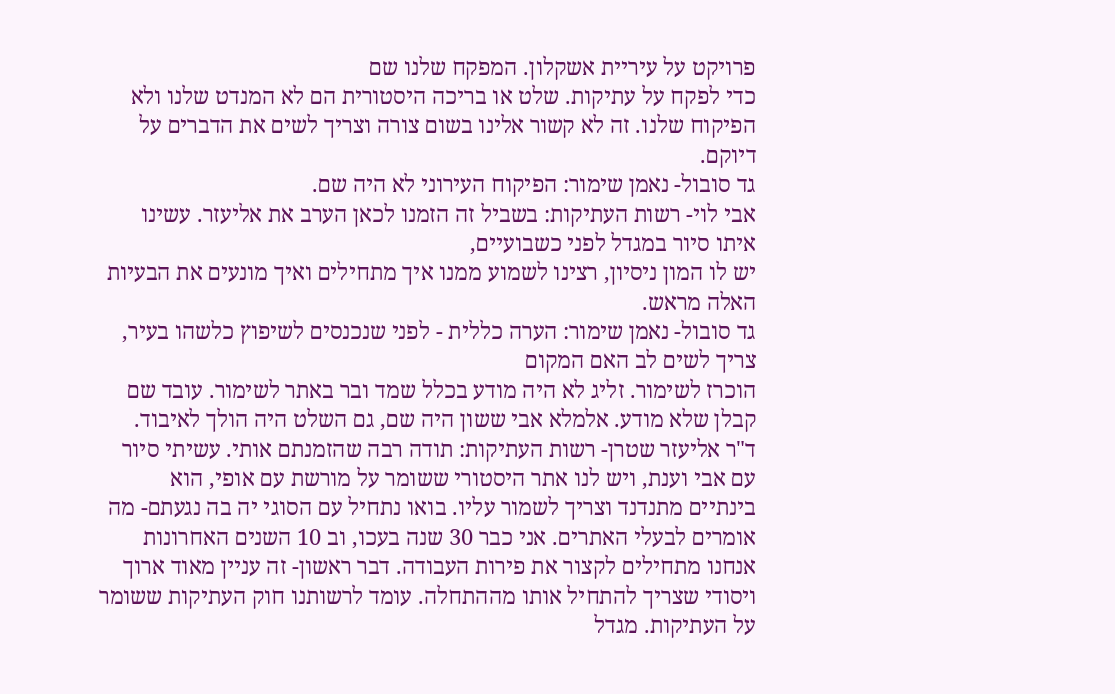פרויקט על עיריית אשקלון. המפקח שלנו שם
כדי לפקח על עתיקות. שלט או בריכה היסטורית הם לא המנדט שלנו ולא הפיקוח שלנו. זה לא קשור אלינו בשום צורה וצריך לשים את הדברים על דיוקם.
גד סובול- נאמן שימור: הפיקוח העירוני לא היה שם.
אבי לוי- רשות העתיקות: בשביל זה הזמנו לכאן הערב את אליעזר. עשינו איתו סיור במגדל לפני כשבועיים,
יש לו המון ניסיון, רצינו לשמוע ממנו איך מתחילים ואיך מונעים את הבעיות האלה מראש.
גד סובול- נאמן שימור: הערה כללית - לפני שנכנסים לשיפוץ כלשהו בעיר, צריך לשים לב האם המקום
הוכרז לשימור. זליג לא היה מודע בכלל שמד ובר באתר לשימור. עובד שם קבלן שלא מודע. אלמלא אבי ששון היה שם, גם השלט היה הולך לאיבוד.
ד"ר אליעזר שטרן- רשות העתיקות: תודה רבה שהזמנתם אותי. עשיתי סיור עם אבי וענת, ויש לנו אתר היסטורי ששומר על מורשת עם אופי, הוא בינתיים מתנדנד וצריך לשמור עליו. בואו נתחיל עם הסוגי יה בה נגעתם- מה אומרים לבעלי האתרים. אני כבר 30 שנה בעכו, וב 10 השנים האחרונות אנחנו מתחילים לקצור את פירות העבודה. דבר ראשון- זה עניין מאוד ארוך ויסודי שצריך להתחיל אותו מההתחלה. עומד לרשותנו חוק העתיקות ששומר על העתיקות. מגדל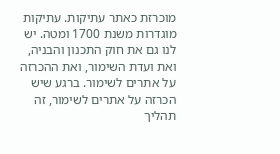מוכרזת כאתר עתיקות. עתיקות מוגדרות משנת 1700 ומטה. יש לנו גם את חוק התכנון והבניה, ואת ועדת השימור, ואת ההכרזה על אתרים לשימור. ברגע שיש הכרזה על אתרים לשימור, זה תהליך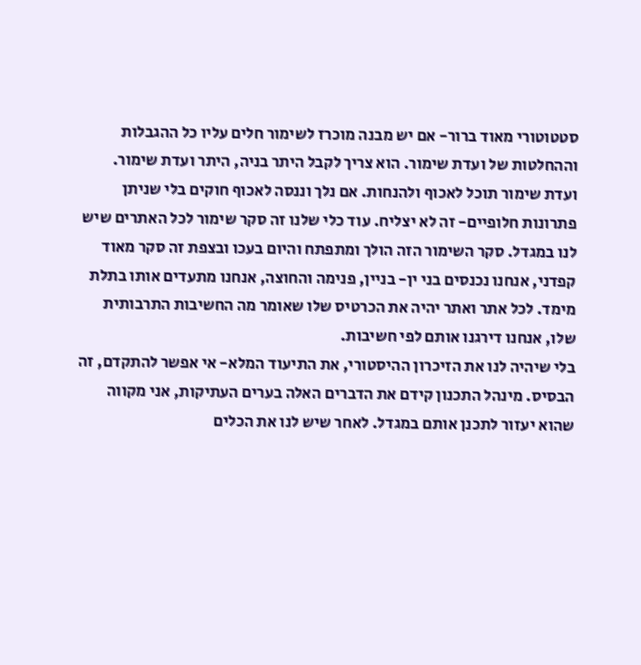סטטוטורי מאוד ברור- אם יש מבנה מוכרז לשימור חלים עליו כל ההגבלות וההחלטות של ועדת שימור. הוא צריך לקבל היתר בניה, היתר ועדת שימור. ועדת שימור תוכל לאכוף ולהנחות. אם נלך וננסה לאכוף חוקים בלי שניתן פתרונות חלופיים- זה לא יצליח. עוד כלי שלנו זה סקר שימור לכל האתרים שיש לנו במגדל. סקר השימור הזה הולך ומתפתח והיום בעכו ובצפת זה סקר מאוד קפדני, אנחנו נכנסים בני ין- בניין, פנימה והחוצה, אנחנו מתעדים אותו בתלת מימד. לכל אתר ואתר יהיה את הכרטיס שלו שאומר מה החשיבות התרבותית שלו, אנחנו דירגנו אותם לפי חשיבות.
בלי שיהיה לנו את הזיכרון ההיסטורי, את התיעוד המלא- אי אפשר להתקדם, זה הבסיס. מינהל התכנון קידם את הדברים האלה בערים העתיקות, אני מקווה שהוא יעזור לתכנן אותם במגדל. לאחר שיש לנו את הכלים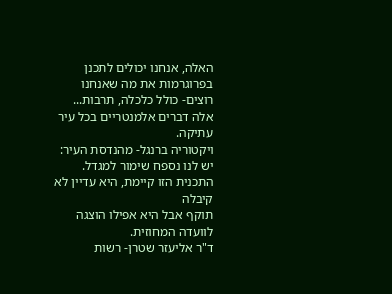האלה, אנחנו יכולים לתכנן בפרוגרמות את מה שאנחנו רוצים- כולל כלכלה, תרבות... אלה דברים אלמנטריים בכל עיר עתיקה.
ויקטוריה ברנגל- מהנדסת העיר: יש לנו נספח שימור למגדל. התכנית הזו קיימת, היא עדיין לא קיבלה
תוקף אבל היא אפילו הוצגה לוועדה המחוזית.
ד"ר אליעזר שטרן- רשות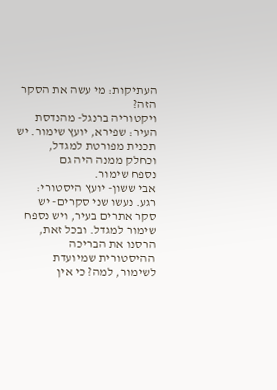העתיקות: מי עשה את הסקר הזה?
ויקטוריה ברנגל- מהנדסת העיר: שפירא, יועץ שימור. יש תכנית מפורטת למגדל, וכחלק ממנה היה גם
נספח שימור.
אבי ששון- יועץ היסטורי: רגע. נעשו שני סקרים- יש סקר אתרים בעיר, ויש נספח שימור למגדל. ובכל זאת,
הרסנו את הבריכה ההיסטורית שמיועדת לשימור, למה? כי אין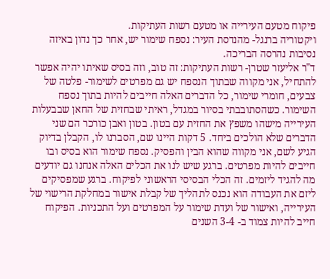פיקוח מטעם העירייה או מטעם רשות העתיקות.
ויקטוריה ברנגל- מהנדסת העיר: נספח שימור יש, אחר כך נדון באיזה נסיבות נהרסה הבריכה.
ד"ר אליעזר שטרן- רשות העתיקות: זה טוב, וזה בסיס שאיתו יהיה אפשר להתחיל, אני מקווה שבתוך הנספח יש גם מפרטים לשימור- פלטה של צבעים, חומרי שימור, כל הדברים האלה חייבים להיות בתוך נספח השימור. כשהסתובבתי בסיור במגדל, ראיתי שבחזית של החאן שבבעלות העירייה מישהו משפץ את החזית עם בטון. בטון ואבן כורכר הם שני הדברים שלא הולכים ביחד. 5 דקות היינו שם, הסברנו לו, הקבלן בדיוק הגיע לשם, אני מקווה שהוא הבין והפסיק. נספח שימור הוא בסיס ובו חייבים להיות מפרטים. ברגע שיש לנו את הכלים האלה אנחנו גם יודעים מה להגיד ליזמים. זה הכלי הבסיסי הראשוני לפיקוח. ברגע שמפסיקים ליזם את העבודה הוא נכנס לתהליך של קבלת אישור במחלקת הרישוי של העירייה, ואישור של ועדת שימור על המפרטים ועל התכניות. הפיקוח חייב להיות צמוד ב- 3-4 השנים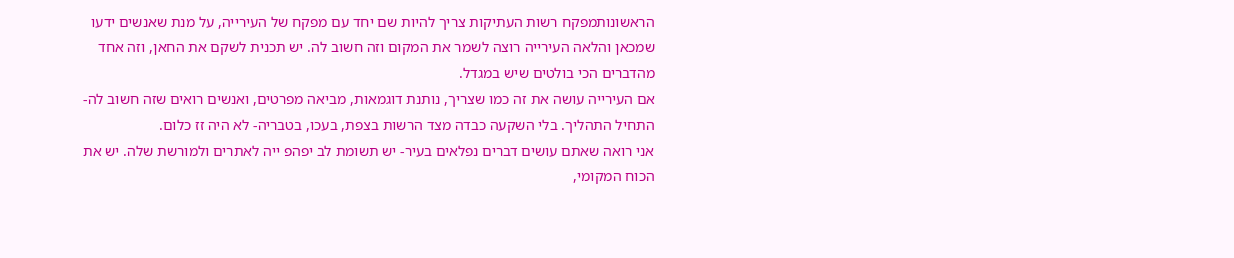הראשונותמפקח רשות העתיקות צריך להיות שם יחד עם מפקח של העירייה, על מנת שאנשים ידעו שמכאן והלאה העירייה רוצה לשמר את המקום וזה חשוב לה. יש תכנית לשקם את החאן, וזה אחד מהדברים הכי בולטים שיש במגדל.
אם העירייה עושה את זה כמו שצריך, נותנת דוגמאות, מביאה מפרטים, ואנשים רואים שזה חשוב לה-
התחיל התהליך. בלי השקעה כבדה מצד הרשות בצפת, בעכו, בטבריה- לא היה זז כלום.
אני רואה שאתם עושים דברים נפלאים בעיר- יש תשומת לב יפהפ ייה לאתרים ולמורשת שלה. יש את הכוח המקומי,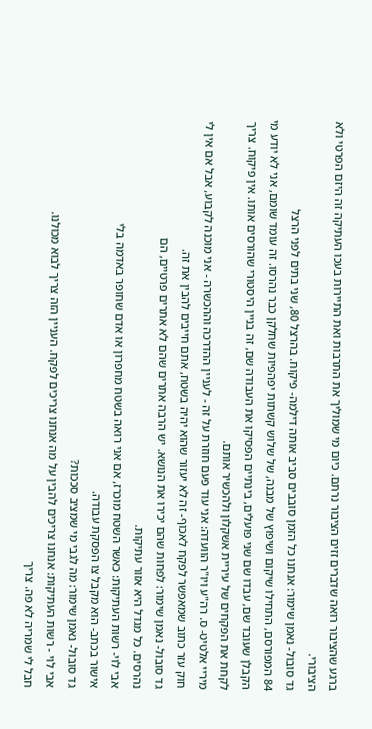ברגע שהציבור רואה שדברים זזים הציבור נרתם. כיום מי שמוליך את התרבות ואת התיירות בעכו העתיקה זה היזם הפרטי ולא הציבורי.
גד סובול- נאמן שימור: אנחנו כל הזמן סובבים סביב אותה דילמה- פיקוח. בהרצל 80, שני בתים לפני הרצל
84 המפורסם, התחילו שיקום ושיפוץ של מבנה, של שלוש קשתות יפהפיות שחלקן כבר נהרסו. זה עומד שומם, אני לא יודע מי הקבלן שעובד שם, עבדו שם שני פועלים, בינתיים הפסיקו את העבודה שם, זה בניין היסטורי שהורסים אותו. אין פיקוח. צריך לקחת את הפקחים של עיריית אשקלון ולהכשיר אותם.
מיריי אלטיט- ס. רה"ע ויו"ר הוועדה: אני עוד פעם חוזרת על זה - לעניין ההדרכה וההכשרה - אני מוכנה לקבוע, אבל אם אין לי חוק עזר כתוב שמאפשר לפקח לאכוף- זה לא יעזור שהוא יהיה בשטח, אתם חייבים להבין את זה.
גד סובול- נאמן שימור: לפחות שהם יכירו את הנושא. יש הרבה אתרים שהם לא אתרים פרטיים, הם
נהרסים. כל מגדל היא אזור עתיקות.
אבי לוי- רשות העתיקות: כאשר השטח מוכרז, אם אני רואה בשטח מחפרון או אדם שחופר באדמה בלי
אישור בכתב- הוא מקבל צו הפסקת עבודה.
גד סובול- נאמן שימור: מה לגבי מי שמציב סככות?
אבי לוי - רשות העתיקות: אנחנו צריכים להבין על מה אנחנו צריכים לפקח. העניין הזה צריך לבוא מכולנו.
חבל לי שמריה לא פה. צריך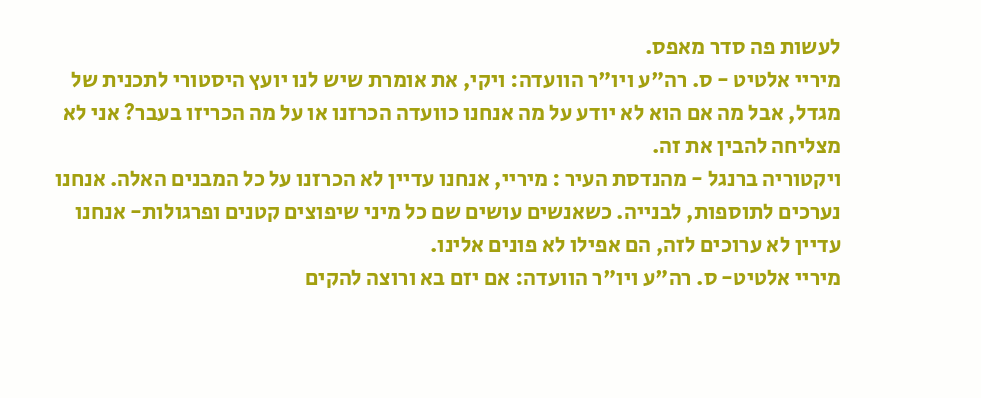לעשות פה סדר מאפס.
מיריי אלטיט - ס. רה"ע ויו"ר הוועדה: ויקי, את אומרת שיש לנו יועץ היסטורי לתכנית של מגדל, אבל מה אם הוא לא יודע על מה אנחנו כוועדה הכרזנו או על מה הכריזו בעבר? אני לא מצליחה להבין את זה.
ויקטוריה ברנגל - מהנדסת העיר : מיריי, אנחנו עדיין לא הכרזנו על כל המבנים האלה. אנחנו נערכים לתוספות, לבנייה. כשאנשים עושים שם כל מיני שיפוצים קטנים ופרגולות- אנחנו עדיין לא ערוכים לזה, הם אפילו לא פונים אלינו.
מיריי אלטיט- ס. רה"ע ויו"ר הוועדה: אם יזם בא ורוצה להקים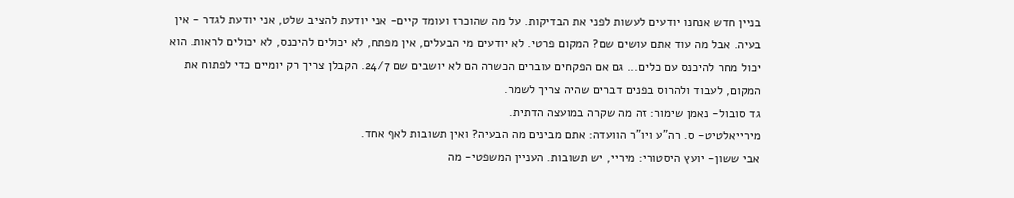בניין חדש אנחנו יודעים לעשות לפני את הבדיקות. על מה שהוכרז ועומד קיים- אני יודעת להציב שלט, אני יודעת לגדר - אין בעיה. אבל מה עוד אתם עושים שם? המקום פרטי. לא יודעים מי הבעלים, אין מפתח, לא יכולים להיכנס, לא יכולים לראות. הוא יכול מחר להיכנס עם כלים... גם אם הפקחים עוברים הכשרה הם לא יושבים שם 24/7. הקבלן צריך רק יומיים כדי לפתוח את המקום, לעבוד ולהרוס בפנים דברים שהיה צריך לשמר.
גד סובול- נאמן שימור: זה מה שקרה במועצה הדתית.
מירייאלטיט- ס. רה"ע ויו"ר הוועדה: אתם מבינים מה הבעיה? ואין תשובות לאף אחד.
אבי ששון- יועץ היסטורי: מיריי, יש תשובות. העניין המשפטי- מה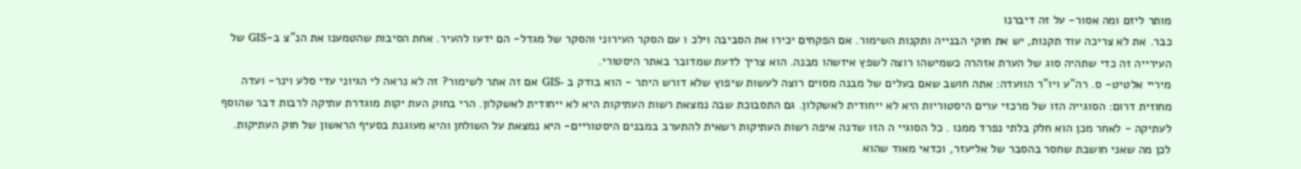מותר ליזם ומה אסור- על זה דיברנו
כבר. את לא צריכה עוד תקנות, יש את חוקי הבנייה ותקנות השימור. אם הפקחים יכירו את הסביבה וילכ ו עם הסקר העירוני והסקר של מגדל- הם ידעו להעיר. אחת הסיבות שהטמענו את הנ"צ ב-GIS של העירייה זה כדי שתהיה סוג של הערת אזהרה כשמישהו רוצה לשפץ איזשהו מבנה. הוא צריך לדעת שמדובר באתר היסטורי.
מיריי אלטיט- ס. רה"ע ויו"ר הוועדה: אתה חושב שאם בעלים של מבנה מסוים רוצה לעשות שיפוץ שלא דורש היתר - הוא בודק ב -GIS אם זה אתר לשימור? זה לא נראה לי הגיוני עדי סלע וינר- ועדה מחוזית דרום: הסוגייה הזו של מרכזי ערים היסטוריות היא לא ייחודית לאשקלון. גם התסבוכת שבה נמצאת רשות העתיקות היא לא ייחודית לאשקלון. הרי בחוק העת יקות מוגדרת עתיקה לרבות דבר שהוסף לעתיקה - לאחר מכן הוא חלק בלתי נפרד ממנו . כל הסוגיי ה הזו שדנה איפה רשות העתיקות רשאית להתערב במבנים היסטוריים- היא נמצאת על השולחן והיא מעוגנת בסעיף הראשון של חוק העתיקות. לכן מה שאני חושבת שחסר בהסבר של אליעזר, וכדאי מאוד שהוא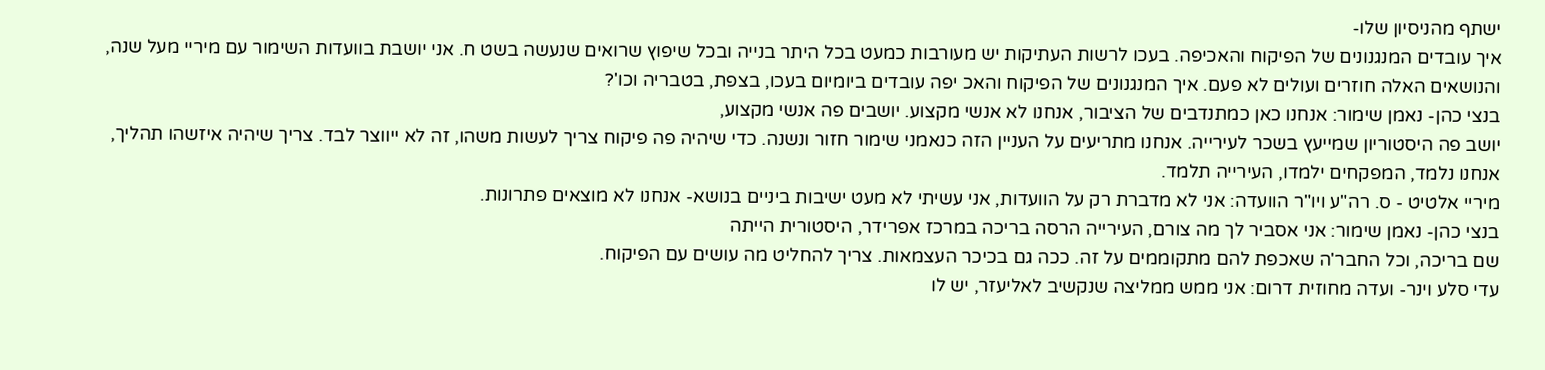ישתף מהניסיון שלו-
איך עובדים המנגנונים של הפיקוח והאכיפה. בעכו לרשות העתיקות יש מעורבות כמעט בכל היתר בנייה ובכל שיפוץ שרואים שנעשה בשט ח. אני יושבת בוועדות השימור עם מיריי מעל שנה, והנושאים האלה חוזרים ועולים לא פעם. איך המנגנונים של הפיקוח והאכ יפה עובדים ביומיום בעכו, בצפת, בטבריה וכו'?
בנצי כהן- נאמן שימור: אנחנו כאן כמתנדבים של הציבור, אנחנו לא אנשי מקצוע. יושבים פה אנשי מקצוע,
יושב פה היסטוריון שמייעץ בשכר לעירייה. אנחנו מתריעים על העניין הזה כנאמני שימור חזור ונשנה. כדי שיהיה פה פיקוח צריך לעשות משהו, זה לא ייווצר לבד. צריך שיהיה איזשהו תהליך, אנחנו נלמד, המפקחים ילמדו, העירייה תלמד.
מיריי אלטיט - ס. רה"ע ויו"ר הוועדה: אני לא מדברת רק על הוועדות, אני עשיתי לא מעט ישיבות ביניים בנושא- אנחנו לא מוצאים פתרונות.
בנצי כהן- נאמן שימור: אני אסביר לך מה צורם, העירייה הרסה בריכה במרכז אפרידר, היסטורית הייתה
שם בריכה, וכל החבר'ה שאכפת להם מתקוממים על זה. ככה גם בכיכר העצמאות. צריך להחליט מה עושים עם הפיקוח.
עדי סלע וינר- ועדה מחוזית דרום: אני ממש ממליצה שנקשיב לאליעזר, יש לו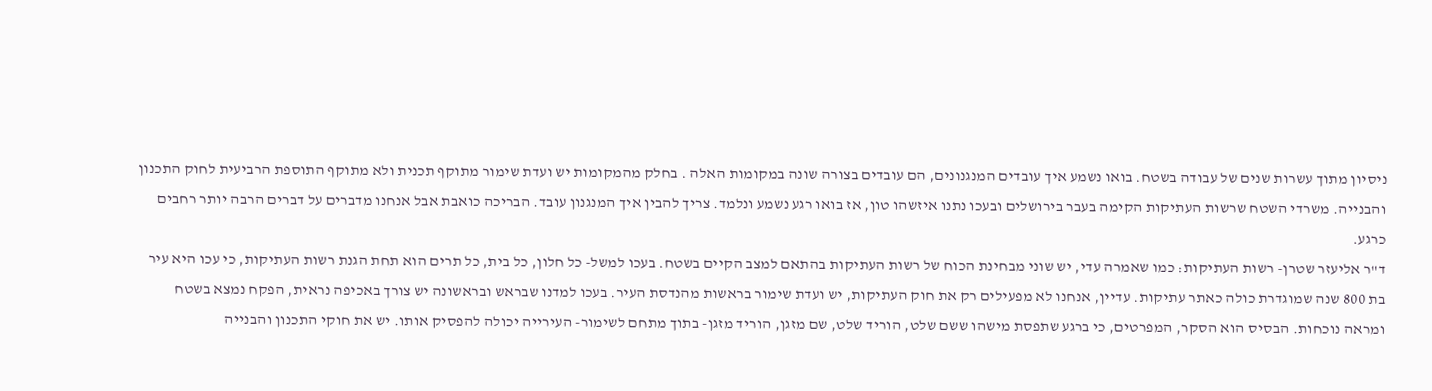ניסיון מתוך עשרות שנים של עבודה בשטח. בואו נשמע איך עובדים המנגנונים, הם עובדים בצורה שונה במקומות האלה . בחלק מהמקומות יש ועדת שימור מתוקף תכנית ולא מתוקף התוספת הרביעית לחוק התכנון והבנייה. משרדי השטח שרשות העתיקות הקימה בעבר בירושלים ובעכו נתנו איזשהו טון, אז בואו רגע נשמע ונלמד. צריך להבין איך המנגנון עובד. הבריכה כואבת אבל אנחנו מדברים על דברים הרבה יותר רחבים כרגע.
ד"ר אליעזר שטרן- רשות העתיקות: כמו שאמרה עדי, יש שוני מבחינת הכוח של רשות העתיקות בהתאם למצב הקיים בשטח. בעכו למשל- כל חלון, כל בית, כל תרים הוא תחת הגנת רשות העתיקות, כי עכו היא עיר בת 800 שנה שמוגדרת כולה כאתר עתיקות. עדיין, אנחנו לא מפעילים רק את חוק העתיקות, יש ועדת שימור בראשות מהנדסת העיר. בעכו למדנו שבראש ובראשונה יש צורך באכיפה נראית, הפקח נמצא בשטח ומראה נוכחות. הבסיס הוא הסקר, המפרטים, כי ברגע שתפסת מישהו ששם שלט, הוריד שלט, שם מזגן, הוריד מזגן- בתוך מתחם לשימור- העירייה יכולה להפסיק אותו. יש את חוקי התכנון והבנייה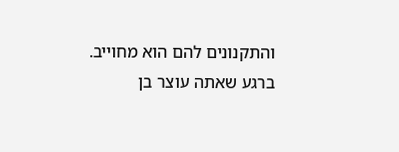והתקנונים להם הוא מחוייב. ברגע שאתה עוצר בן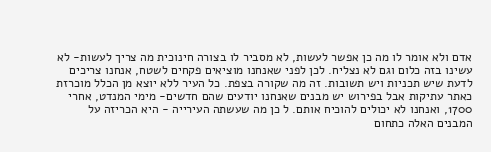אדם ולא אומר לו מה כן אפשר לעשות, לא מסביר לו בצורה חינוכית מה צריך לעשות- לא עשינו בזה כלום וגם לא נצליח. לכן לפני שאנחנו מוציאים פקחים לשטח, אנחנו צריכים לדעת שיש תכניות ויש תשובות. זה מה שקורה בצפת. כל העיר ללא יוצא מן הכלל מוכרזת כאתר עתיקות אבל בפירוש יש מבנים שאנחנו יודעים שהם חדשים- מימי המנדט, אחרי 1700, ואנחנו לא יכולים להוכיח אותם. ל כן מה שעשתה העירייה - היא הכריזה על המבנים האלה כתחום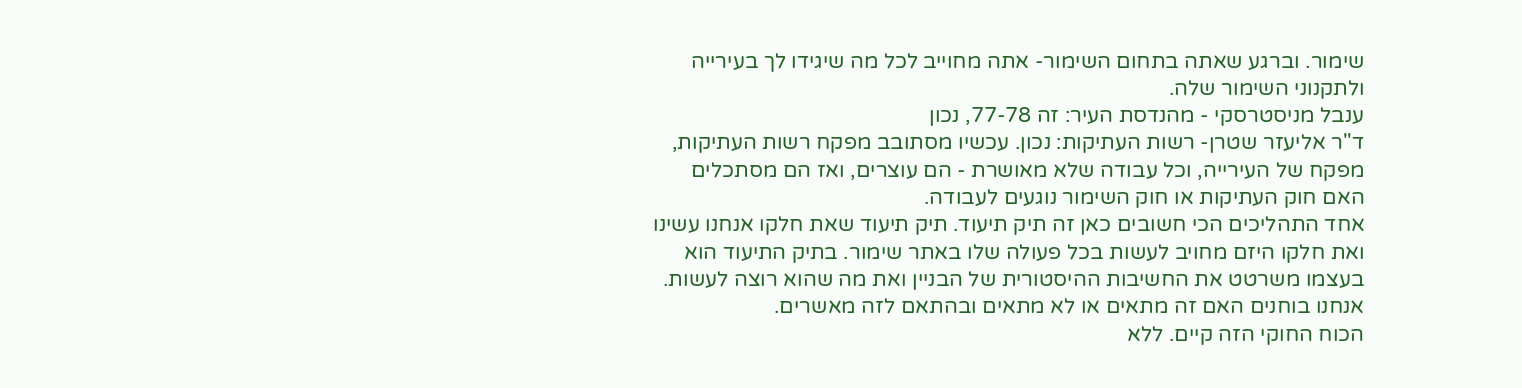שימור. וברגע שאתה בתחום השימור- אתה מחוייב לכל מה שיגידו לך בעירייה ולתקנוני השימור שלה.
ענבל מניסטרסקי - מהנדסת העיר: זה 77-78, נכון
ד"ר אליעזר שטרן- רשות העתיקות: נכון. עכשיו מסתובב מפקח רשות העתיקות, מפקח של העירייה, וכל עבודה שלא מאושרת - הם עוצרים, ואז הם מסתכלים האם חוק העתיקות או חוק השימור נוגעים לעבודה.
אחד התהליכים הכי חשובים כאן זה תיק תיעוד. תיק תיעוד שאת חלקו אנחנו עשינו ואת חלקו היזם מחויב לעשות בכל פעולה שלו באתר שימור. בתיק התיעוד הוא בעצמו משרטט את החשיבות ההיסטורית של הבניין ואת מה שהוא רוצה לעשות. אנחנו בוחנים האם זה מתאים או לא מתאים ובהתאם לזה מאשרים.
הכוח החוקי הזה קיים. ללא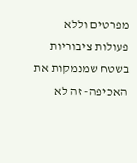מפרטים וללא פעולות ציבוריות בשטח שמנמקות את האכיפה- זה לא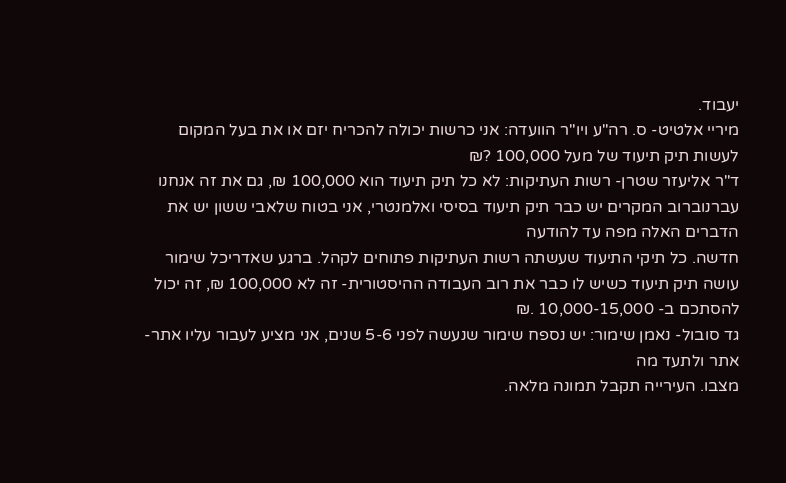יעבוד.
מיריי אלטיט- ס. רה"ע ויו"ר הוועדה: אני כרשות יכולה להכריח יזם או את בעל המקום לעשות תיק תיעוד של מעל 100,000 ?₪
ד"ר אליעזר שטרן- רשות העתיקות: לא כל תיק תיעוד הוא 100,000 ₪, גם את זה אנחנו עברנוברוב המקרים יש כבר תיק תיעוד בסיסי ואלמנטרי, אני בטוח שלאבי ששון יש את הדברים האלה מפה עד להודעה
חדשה. כל תיקי התיעוד שעשתה רשות העתיקות פתוחים לקהל. ברגע שאדריכל שימור עושה תיק תיעוד כשיש לו כבר את רוב העבודה ההיסטורית- זה לא 100,000 ₪, זה יכול להסתכם ב- 10,000-15,000 .₪
גד סובול- נאמן שימור: יש נספח שימור שנעשה לפני 5-6 שנים, אני מציע לעבור עליו אתר-אתר ולתעד מה
מצבו. העירייה תקבל תמונה מלאה.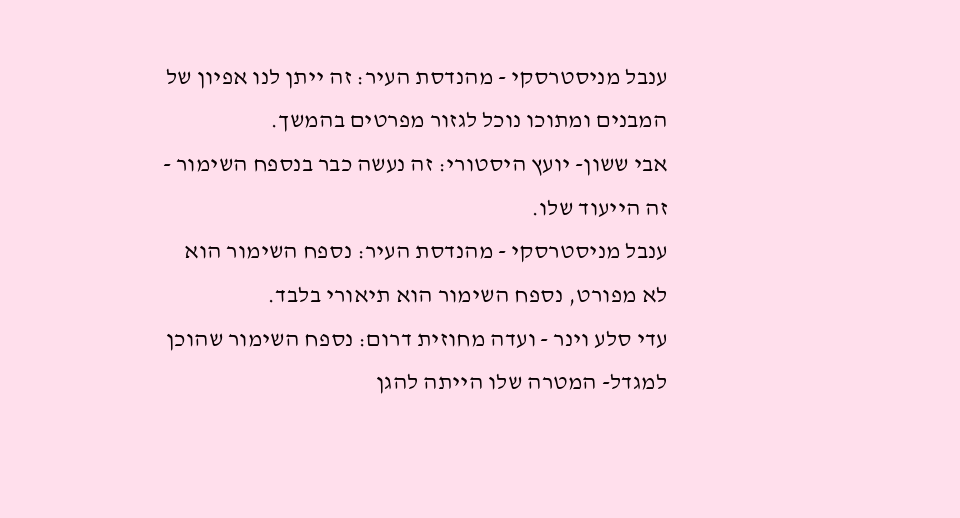ענבל מניסטרסקי - מהנדסת העיר: זה ייתן לנו אפיון של המבנים ומתוכו נוכל לגזור מפרטים בהמשך.
אבי ששון- יועץ היסטורי: זה נעשה כבר בנספח השימור - זה הייעוד שלו.
ענבל מניסטרסקי - מהנדסת העיר: נספח השימור הוא לא מפורט, נספח השימור הוא תיאורי בלבד.
עדי סלע וינר - ועדה מחוזית דרום: נספח השימור שהוכן למגדל- המטרה שלו הייתה להגן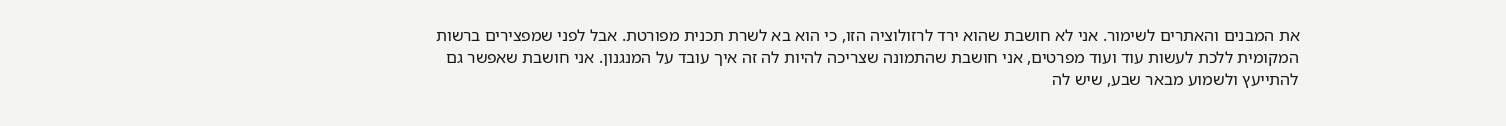את המבנים והאתרים לשימור. אני לא חושבת שהוא ירד לרזולוציה הזו, כי הוא בא לשרת תכנית מפורטת. אבל לפני שמפצירים ברשות המקומית ללכת לעשות עוד ועוד מפרטים, אני חושבת שהתמונה שצריכה להיות לה זה איך עובד על המנגנון. אני חושבת שאפשר גם להתייעץ ולשמוע מבאר שבע, שיש לה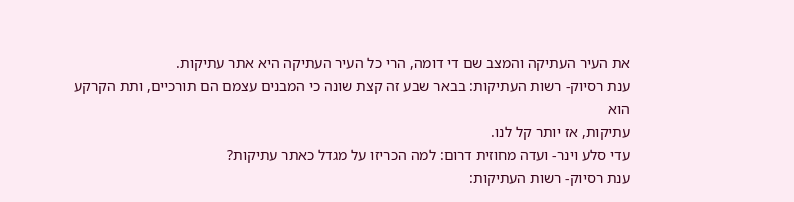את העיר העתיקה והמצב שם די דומה, הרי כל העיר העתיקה היא אתר עתיקות.
ענת רסיוק- רשות העתיקות: בבאר שבע זה קצת שונה כי המבנים עצמם הם תורכיים, ותת הקרקע הוא
עתיקות, אז יותר קל לנו.
עדי סלע וינר- ועדה מחוזית דרום: למה הכריזו על מגדל כאתר עתיקות?
ענת רסיוק- רשות העתיקות: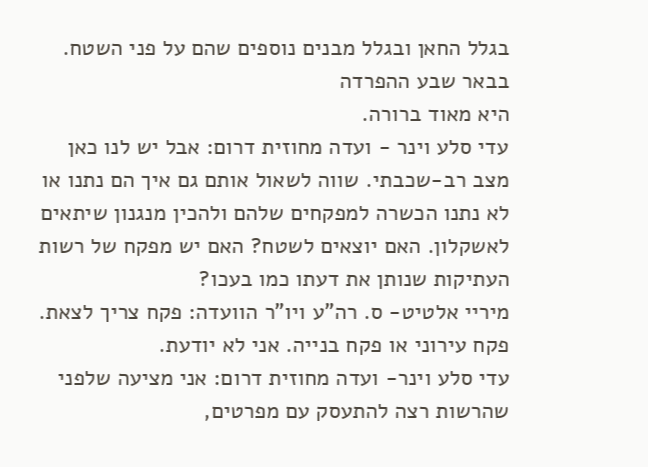בגלל החאן ובגלל מבנים נוספים שהם על פני השטח. בבאר שבע ההפרדה
היא מאוד ברורה.
עדי סלע וינר - ועדה מחוזית דרום: אבל יש לנו כאן מצב רב-שכבתי. שווה לשאול אותם גם איך הם נתנו או לא נתנו הכשרה למפקחים שלהם ולהכין מנגנון שיתאים לאשקלון. האם יוצאים לשטח? האם יש מפקח של רשות העתיקות שנותן את דעתו כמו בעכו?
מיריי אלטיט- ס. רה"ע ויו"ר הוועדה: פקח צריך לצאת. פקח עירוני או פקח בנייה. אני לא יודעת.
עדי סלע וינר- ועדה מחוזית דרום: אני מציעה שלפני שהרשות רצה להתעסק עם מפרטים,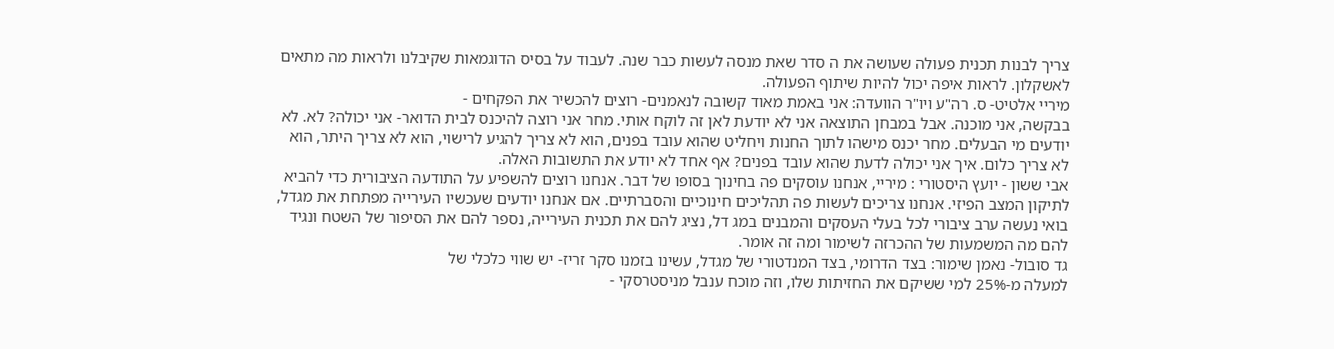צריך לבנות תכנית פעולה שעושה את ה סדר שאת מנסה לעשות כבר שנה. לעבוד על בסיס הדוגמאות שקיבלנו ולראות מה מתאים לאשקלון. לראות איפה יכול להיות שיתוף הפעולה.
מיריי אלטיט- ס. רה"ע ויו"ר הוועדה: אני באמת מאוד קשובה לנאמנים- רוצים להכשיר את הפקחים -
בבקשה, אני מוכנה. אבל במבחן התוצאה אני לא יודעת לאן זה לוקח אותי. מחר אני רוצה להיכנס לבית הדואר- אני יכולה? לא. לא יודעים מי הבעלים. מחר יכנס מישהו לתוך החנות ויחליט שהוא עובד בפנים, הוא לא צריך להגיע לרישוי, הוא לא צריך היתר, הוא לא צריך כלום. איך אני יכולה לדעת שהוא עובד בפנים? אף אחד לא יודע את התשובות האלה.
אבי ששון - יועץ היסטורי : מיריי, אנחנו עוסקים פה בחינוך בסופו של דבר. אנחנו רוצים להשפיע על התודעה הציבורית כדי להביא לתיקון המצב הפיזי. אנחנו צריכים לעשות פה תהליכים חינוכיים והסברתיים. אם אנחנו יודעים שעכשיו העירייה מפתחת את מגדל, בואי נעשה ערב ציבורי לכל בעלי העסקים והמבנים במג דל, נציג להם את תכנית העירייה, נספר להם את הסיפור של השטח ונגיד להם מה המשמעות של ההכרזה לשימור ומה זה אומר.
גד סובול- נאמן שימור: בצד הדרומי, בצד המנדטורי של מגדל, עשינו בזמנו סקר זריז- יש שווי כלכלי של
למעלה מ-25% למי ששיקם את החזיתות שלו, וזה מוכח ענבל מניסטרסקי -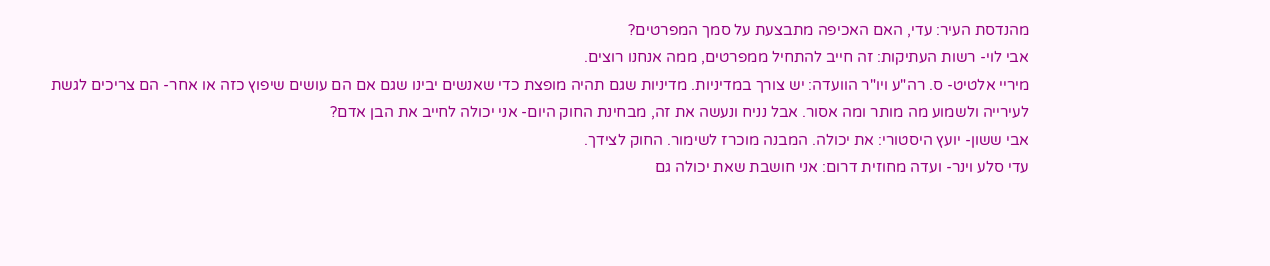מהנדסת העיר: עדי, האם האכיפה מתבצעת על סמך המפרטים?
אבי לוי- רשות העתיקות: זה חייב להתחיל ממפרטים, ממה אנחנו רוצים.
מיריי אלטיט- ס. רה"ע ויו"ר הוועדה: יש צורך במדיניות. מדיניות שגם תהיה מופצת כדי שאנשים יבינו שגם אם הם עושים שיפוץ כזה או אחר- הם צריכים לגשת לעירייה ולשמוע מה מותר ומה אסור. אבל נניח ונעשה את זה, מבחינת החוק היום- אני יכולה לחייב את הבן אדם?
אבי ששון- יועץ היסטורי: את יכולה. המבנה מוכרז לשימור. החוק לצידך.
עדי סלע וינר- ועדה מחוזית דרום: אני חושבת שאת יכולה גם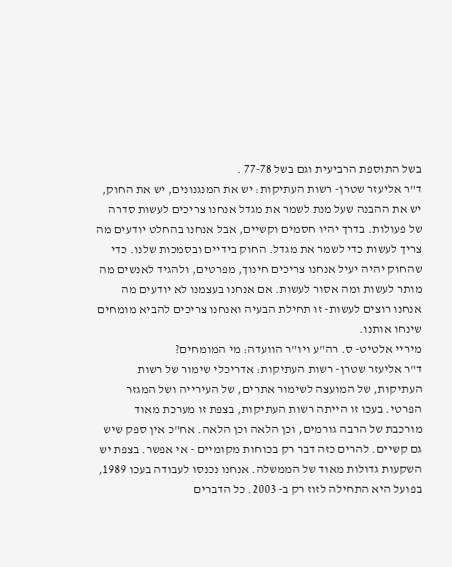בשל התוספת הרביעית וגם בשל 77-78 .
ד"ר אליעזר שטרן- רשות העתיקות: יש את המנגנונים, יש את החוק, יש את ההבנה שעל מנת לשמר את מגדל אנחנו צריכים לעשות סדרה של פעולות. בדרך יהיו חסמים וקשיים, אבל אנחנו בהחלט יודעים מה צריך לעשות כדי לשמר את מגדל. החוק בידיים ובסמכות שלנו. כדי שהחוק יהיה יעיל אנחנו צריכים חינוך, מפרטים, ולהגיד לאנשים מה מותר לעשות ומה אסור לעשות. אם אנחנו בעצמנו לא יודעים מה אנחנו רוצים לעשות- זו תחילת הבעיה ואנחנו צריכים להביא מומחים שינחו אותנו.
מיריי אלטיט- ס. רה"ע ויו"ר הוועדה: מי המומחים?
ד"ר אליעזר שטרן- רשות העתיקות: אדריכלי שימור של רשות העתיקות, של המועצה לשימור אתרים, של העירייה ושל המגזר הפרטי. בעכו זו הייתה רשות העתיקות, בצפת זו מערכת מאוד מורכבת של הרבה גורמים, וכן הלאה וכן הלאה. אח"כ אין ספק שיש גם קשיים. להרים כזה דבר רק בכוחות מקומיים - אי אפשר. בצפת יש השקעות גדולות מאוד של הממשלה. אנחנו נכנסו לעבודה בעכו 1989, בפועל היא התחילה לזוז רק ב- 2003. כל הדברים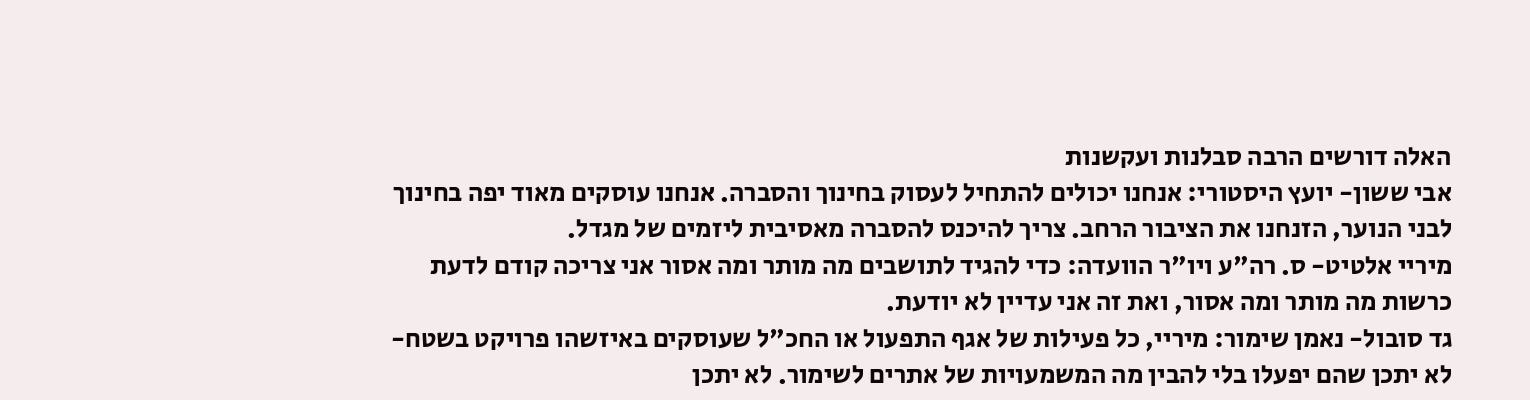האלה דורשים הרבה סבלנות ועקשנות
אבי ששון- יועץ היסטורי: אנחנו יכולים להתחיל לעסוק בחינוך והסברה. אנחנו עוסקים מאוד יפה בחינוך
לבני הנוער, הזנחנו את הציבור הרחב. צריך להיכנס להסברה מאסיבית ליזמים של מגדל.
מיריי אלטיט- ס. רה"ע ויו"ר הוועדה: כדי להגיד לתושבים מה מותר ומה אסור אני צריכה קודם לדעת כרשות מה מותר ומה אסור, ואת זה אני עדיין לא יודעת.
גד סובול- נאמן שימור: מיריי, כל פעילות של אגף התפעול או החכ"ל שעוסקים באיזשהו פרויקט בשטח-
לא יתכן שהם יפעלו בלי להבין מה המשמעויות של אתרים לשימור. לא יתכן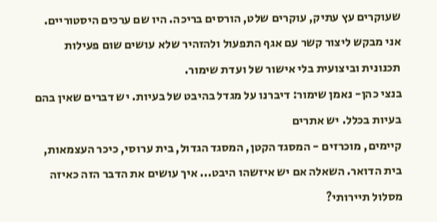שעוקרים עץ עתיק, עוקרים שלט, הורסים בריכה. היו שם ערכים היסטוריים. אני מבקש ליצור קשר עם אגף התפעול ולהזהיר שלא עושים שום פעילות תכנונית וביצועית בלי אישור של ועדת שימור.
בנצי כהן- נאמן שימור: דיברנו על מגדל בהיבט של בעיות. יש דברים שאין בהם בעיות בכלל. יש אתרים
קיימים, מוכרזים - המסגד הקטן, המסגד הגדול, בית ערוסי, כיכר העצמאות, בית הדואר. השאלה אם יש איזשהו היבט... איך עושים את הדבר הזה כאיזה מסלול תיירותי?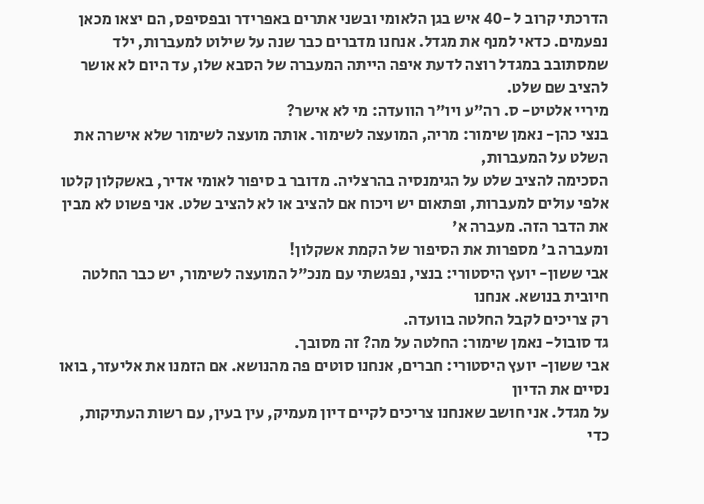הדרכתי קרוב ל -40 איש בגן הלאומי ובשני אתרים באפרידר ובפסיפס, הם יצאו מכאן נפעמים. כדאי למנף את מגדל. אנחנו מדברים כבר שנה על שילוט למעברות, ילד שמסתובב במגדל רוצה לדעת איפה הייתה המעברה של הסבא שלו, עד היום לא אושר להציב שם שלט.
מיריי אלטיט- ס. רה"ע ויו"ר הוועדה: מי לא אישר?
בנצי כהן- נאמן שימור: מריה, המועצה לשימור. אותה מועצה לשימור שלא אישרה את השלט על המעברות,
הסכימה להציב שלט על הגימנסיה בהרצליה. מדובר ב סיפור לאומי אדיר, באשקלון קלטו אלפי עולים למעברות, ופתאום יש ויכוח אם להציב או לא להציב שלט. אני פשוט לא מבין את הדבר הזה. מעברה א'
ומעברה ב' מספרות את הסיפור של הקמת אשקלון!
אבי ששון- יועץ היסטורי: בנצי, נפגשתי עם מנכ"ל המועצה לשימור, יש כבר החלטה חיובית בנושא. אנחנו
רק צריכים לקבל החלטה בוועדה.
גד סובול- נאמן שימור: החלטה על מה? זה מסובך.
אבי ששון- יועץ היסטורי: חברים, אנחנו סוטים פה מהנושא. אם הזמנו את אליעזר, בואו נסיים את הדיון
על מגדל. אני חושב שאנחנו צריכים לקיים דיון מעמיק, עין בעין, עם רשות העתיקות, כדי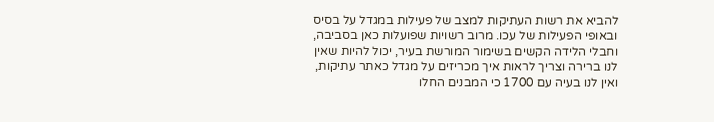להביא את רשות העתיקות למצב של פעילות במגדל על בסיס ובאופי הפעילות של עכו. מרוב רשויות שפועלות כאן בסביבה, וחבלי הלידה הקשים בשימור המורשת בעיר, יכול להיות שאין לנו ברירה וצריך לראות איך מכריזים על מגדל כאתר עתיקות, ואין לנו בעיה עם 1700 כי המבנים החלו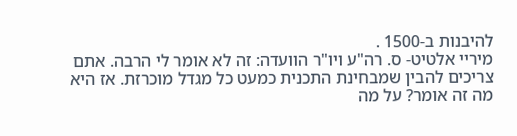להיבנות ב-1500 .
מיריי אלטיט- ס. רה"ע ויו"ר הוועדה: זה לא אומר לי הרבה. אתם צריכים להבין שמבחינת התכנית כמעט כל מגדל מוכרזת. אז היא מה זה אומר? על מה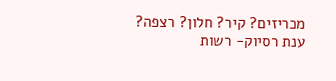מכריזים? קיר? חלון? רצפה?
ענת רסיוק- רשות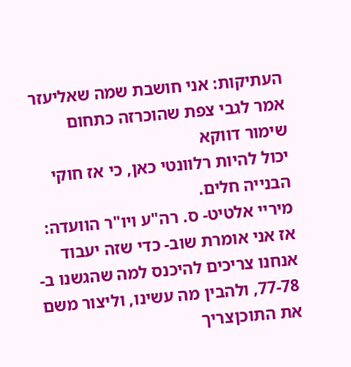העתיקות: אני חושבת שמה שאליעזר אמר לגבי צפת שהוכרזה כתחום שימור דווקא
יכול להיות רלוונטי כאן, כי אז חוקי הבנייה חלים.
מיריי אלטיט- ס. רה"ע ויו"ר הוועדה: אז אני אומרת שוב- כדי שזה יעבוד אנחנו צריכים להיכנס למה שהגשנו ב- 77-78, ולהבין מה עשינו, וליצור משם את התוכןצריך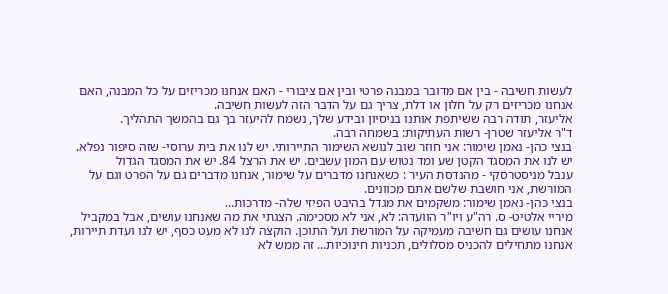לעשות חשיבה - בין אם מדובר במבנה פרטי ובין אם ציבורי - האם אנחנו מכריזים על כל המבנה, האם אנחנו מכריזים רק על חלון או דלת, צריך גם על הדבר הזה לעשות חשיבה.
אליעזר, תודה רבה ששיתפת אותנו בניסיון ובידע שלך, נשמח להיעזר בך גם בהמשך התהליך.
ד"ר אליעזר שטרן- רשות העתיקות: בשמחה רבה.
בנצי כהן- נאמן שימור: אני חוזר שוב לנושא השימור התיירותי. יש לנו את בית ערוסי- שזה סיפור נפלא.
יש לנו את המסגד הקטן שע ומד נטוש עם המון עשבים. יש את הרצל 84. יש את המסגד הגדול
ענבל מניסטרסקי - מהנדסת העיר : כשאנחנו מדברים על שימור, אנחנו מדברים גם על הפרט וגם על המורשת, אני חושבת שלשם אתם מכוונים.
בנצי כהן- נאמן שימור: משקמים את מגדל בהיבט הפיזי שלה- מדרכות...
מיריי אלטיט- ס. רה"ע ויו"ר הוועדה: לא, אני לא מסכימה. הצגתי את מה שאנחנו עושים, אבל במקביל אנחנו עושים גם חשיבה מעמיקה על המורשת ועל התוכן. הוקצה לנו לא מעט כסף, יש לנו ועדת תיירות, אנחנו מתחילים להכניס מסלולים, תכניות חינוכיות... זה ממש לא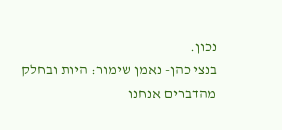נכון.
בנצי כהן- נאמן שימור: היות ובחלק מהדברים אנחנו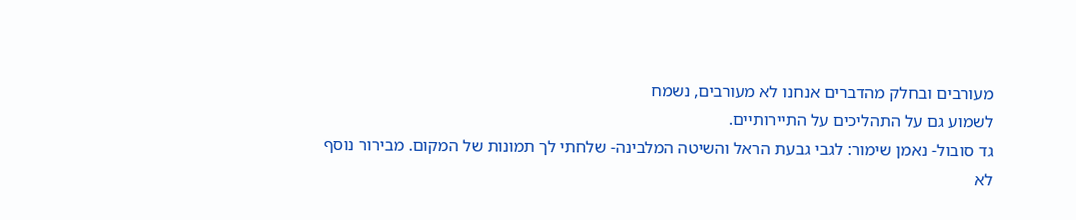מעורבים ובחלק מהדברים אנחנו לא מעורבים, נשמח
לשמוע גם על התהליכים על התיירותיים.
גד סובול- נאמן שימור: לגבי גבעת הראל והשיטה המלבינה- שלחתי לך תמונות של המקום. מבירור נוסף
לא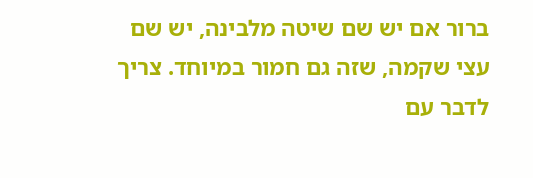ברור אם יש שם שיטה מלבינה, יש שם עצי שקמה, שזה גם חמור במיוחד. צריך לדבר עם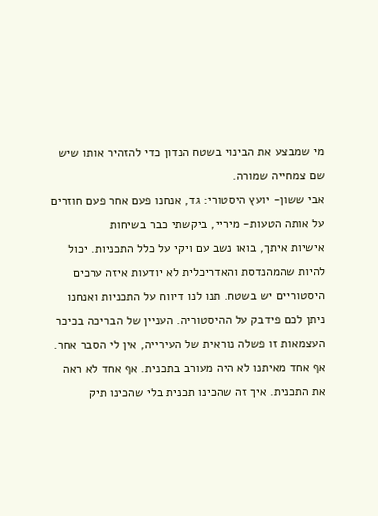מי שמבצע את הבינוי בשטח הנדון כדי להזהיר אותו שיש שם צמחייה שמורה.
אבי ששון- יועץ היסטורי: גד, אנחנו פעם אחר פעם חוזרים על אותה הטעות- מיריי, ביקשתי כבר בשיחות
אישיות איתך, בואו נשב עם ויקי על כלל התכניות. יכול להיות שהמהנדסת והאדריכלית לא יודעות איזה ערכים היסטוריים יש בשטח. תנו לנו דיווח על התכניות ואנחנו ניתן לכם פידבק על ההיסטוריה. העניין של הבריכה בכיכר העצמאות זו פשלה נוראית של העירייה, אין לי הסבר אחר. אף אחד מאיתנו לא היה מעורב בתכנית. אף אחד לא ראה את התכנית. איך זה שהכינו תכנית בלי שהכינו תיק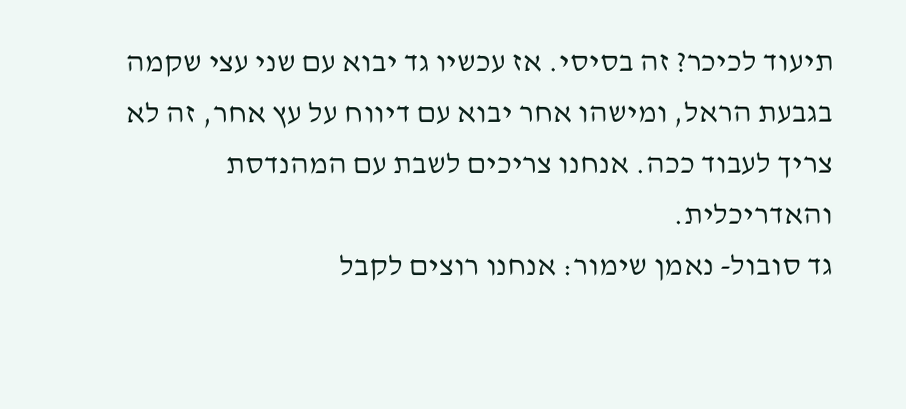תיעוד לכיכר? זה בסיסי. אז עכשיו גד יבוא עם שני עצי שקמה בגבעת הראל, ומישהו אחר יבוא עם דיווח על עץ אחר, זה לא צריך לעבוד ככה. אנחנו צריכים לשבת עם המהנדסת והאדריכלית.
גד סובול- נאמן שימור: אנחנו רוצים לקבל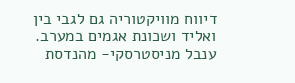דיווח מוויקטוריה גם לגבי בין ואליד ושכונת אגמים במערב.
ענבל מניסטרסקי- מהנדסת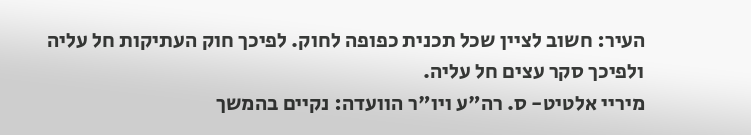העיר: חשוב לציין שכל תכנית כפופה לחוק. לפיכך חוק העתיקות חל עליה
ולפיכך סקר עצים חל עליה.
מיריי אלטיט- ס. רה"ע ויו"ר הוועדה: נקיים בהמשך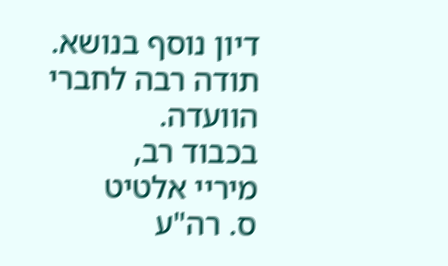דיון נוסף בנושא. תודה רבה לחברי הוועדה.
בכבוד רב,
מיריי אלטיט
ס. רה"ע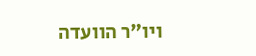ויו"ר הוועדה